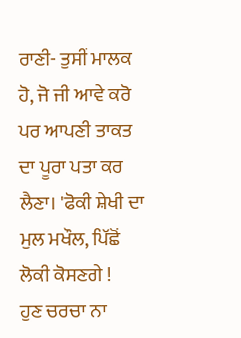ਰਾਣੀ- ਤੁਸੀਂ ਮਾਲਕ ਹੋ, ਜੋ ਜੀ ਆਵੇ ਕਰੋ ਪਰ ਆਪਣੀ ਤਾਕਤ ਦਾ ਪੂਰਾ ਪਤਾ ਕਰ ਲੈਣਾ। 'ਫੋਕੀ ਸ਼ੇਖੀ ਦਾ ਮੁਲ ਮਖੌਲ, ਪਿੱਛੋਂ ਲੋਕੀ ਕੋਸਣਗੇ !
ਹੁਣ ਚਰਚਾ ਨਾ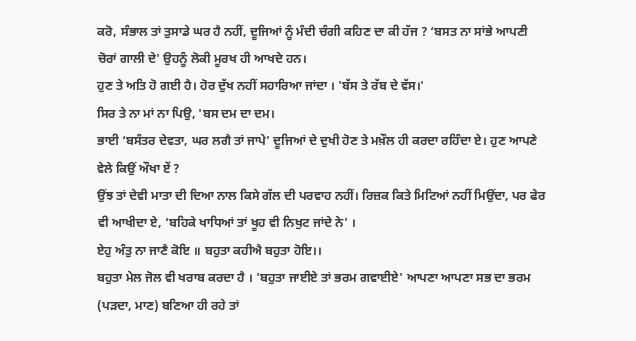ਕਰੋ, ਸੰਭਾਲ ਤਾਂ ਤੁਸਾਡੇ ਘਰ ਹੈ ਨਹੀਂ, ਦੂਜਿਆਂ ਨੂੰ ਮੰਦੀ ਚੰਗੀ ਕਹਿਣ ਦਾ ਕੀ ਹੱਜ ? ‘ਬਸਤ ਨਾ ਸਾਂਭੇ ਆਪਣੀ ਚੋਰਾਂ ਗਾਲੀ ਦੇ' ਉਹਨੂੰ ਲੋਕੀ ਮੂਰਖ ਹੀ ਆਖਦੇ ਹਨ।
ਹੁਣ ਤੇ ਅਤਿ ਹੋ ਗਈ ਹੈ। ਹੋਰ ਦੁੱਖ ਨਹੀਂ ਸਹਾਰਿਆ ਜਾਂਦਾ । 'ਬੱਸ ਤੇ ਰੱਬ ਦੇ ਵੱਸ।'
ਸਿਰ ਤੇ ਨਾ ਮਾਂ ਨਾ ਪਿਉ, 'ਬਸ ਦਮ ਦਾ ਦਮ।
ਭਾਈ ‘ਬਸੰਤਰ ਦੇਵਤਾ, ਘਰ ਲਗੈ ਤਾਂ ਜਾਪੇ' ਦੂਜਿਆਂ ਦੇ ਦੁਖੀ ਹੋਣ ਤੇ ਮਖ਼ੌਲ ਹੀ ਕਰਦਾ ਰਹਿੰਦਾ ਏ। ਹੁਣ ਆਪਣੇ ਵੇਲੇ ਕਿਉਂ ਔਖਾ ਏਂ ?
ਉਂਝ ਤਾਂ ਦੇਵੀ ਮਾਤਾ ਦੀ ਦਿਆ ਨਾਲ ਕਿਸੇ ਗੱਲ ਦੀ ਪਰਵਾਹ ਨਹੀਂ। ਰਿਜ਼ਕ ਕਿਤੇ ਮਿਟਿਆਂ ਨਹੀਂ ਮਿਉਂਦਾ, ਪਰ ਫੇਰ ਵੀ ਆਖੀਦਾ ਏ, ‘ਬਹਿਕੇ ਖਾਧਿਆਂ ਤਾਂ ਖੂਹ ਵੀ ਨਿਖੁਟ ਜਾਂਦੇ ਨੇ' ।
ਏਹੁ ਅੰਤੁ ਨਾ ਜਾਣੈ ਕੋਇ ॥ ਬਹੁਤਾ ਕਹੀਐ ਬਹੁਤਾ ਹੋਇ।।
ਬਹੁਤਾ ਮੇਲ ਜੋਲ ਵੀ ਖਰਾਬ ਕਰਦਾ ਹੈ । 'ਬਹੁਤਾ ਜਾਈਏ ਤਾਂ ਭਰਮ ਗਵਾਈਏ' ਆਪਣਾ ਆਪਣਾ ਸਭ ਦਾ ਭਰਮ (ਪੜਦਾ, ਮਾਣ) ਬਣਿਆ ਹੀ ਰਹੇ ਤਾਂ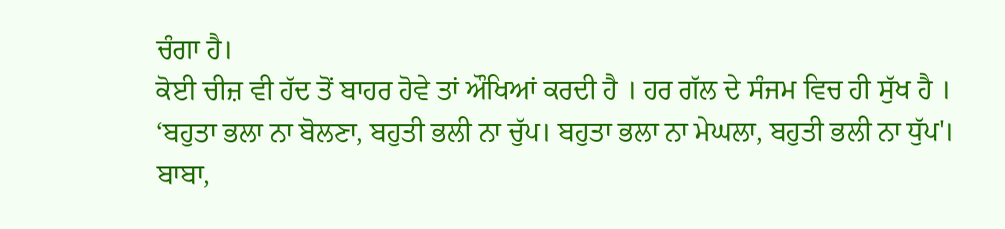ਚੰਗਾ ਹੈ।
ਕੋਈ ਚੀਜ਼ ਵੀ ਹੱਦ ਤੋਂ ਬਾਹਰ ਹੋਵੇ ਤਾਂ ਔਖਿਆਂ ਕਰਦੀ ਹੈ । ਹਰ ਗੱਲ ਦੇ ਸੰਜਮ ਵਿਚ ਹੀ ਸੁੱਖ ਹੈ । ‘ਬਹੁਤਾ ਭਲਾ ਨਾ ਬੋਲਣਾ, ਬਹੁਤੀ ਭਲੀ ਨਾ ਚੁੱਪ। ਬਹੁਤਾ ਭਲਾ ਨਾ ਮੇਘਲਾ, ਬਹੁਤੀ ਭਲੀ ਨਾ ਧੁੱਪ'।
ਬਾਬਾ,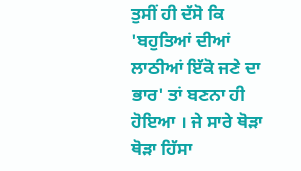ਤੁਸੀਂ ਹੀ ਦੱਸੋ ਕਿ 'ਬਹੁਤਿਆਂ ਦੀਆਂ ਲਾਠੀਆਂ ਇੱਕੋ ਜਣੇ ਦਾ ਭਾਰ' ਤਾਂ ਬਣਨਾ ਹੀ ਹੋਇਆ । ਜੇ ਸਾਰੇ ਥੋੜਾ ਥੋੜਾ ਹਿੱਸਾ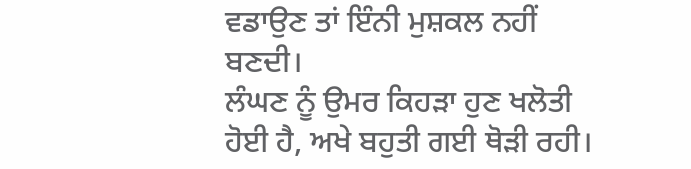ਵਡਾਉਣ ਤਾਂ ਇੰਨੀ ਮੁਸ਼ਕਲ ਨਹੀਂ ਬਣਦੀ।
ਲੰਘਣ ਨੂੰ ਉਮਰ ਕਿਹੜਾ ਹੁਣ ਖਲੋਤੀ ਹੋਈ ਹੈ, ਅਖੇ ਬਹੁਤੀ ਗਈ ਥੋੜੀ ਰਹੀ।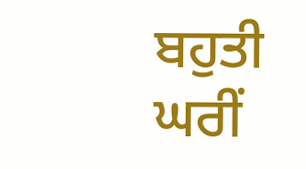ਬਹੁਤੀ ਘਰੀਂ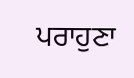ਪਰਾਹੁਣਾ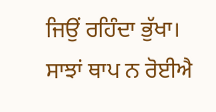ਜਿਉਂ ਰਹਿੰਦਾ ਭੁੱਖਾ। ਸਾਝਾਂ ਥਾਪ ਨ ਰੋਈਐ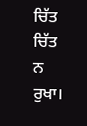ਚਿੱਤ ਚਿੱਤ ਨ ਰੁਖਾ।